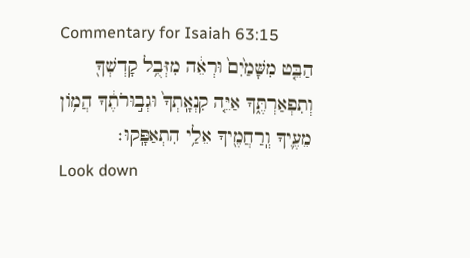Commentary for Isaiah 63:15
הַבֵּ֤ט מִשָּׁמַ֙יִם֙ וּרְאֵ֔ה מִזְּבֻ֥ל קָדְשְׁךָ֖ וְתִפְאַרְתֶּ֑ךָ אַיֵּ֤ה קִנְאָֽתְךָ֙ וּגְב֣וּרֹתֶ֔ךָ הֲמ֥וֹן מֵעֶ֛יךָ וְֽרַחֲמֶ֖יךָ אֵלַ֥י הִתְאַפָּֽקוּ׃
Look down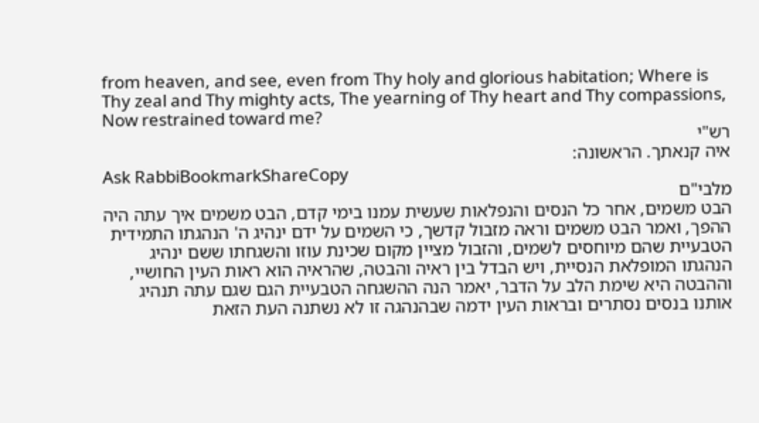from heaven, and see, even from Thy holy and glorious habitation; Where is Thy zeal and Thy mighty acts, The yearning of Thy heart and Thy compassions, Now restrained toward me?
רש"י
איה קנאתך. הראשונה:
Ask RabbiBookmarkShareCopy
מלבי"ם
הבט משמים, אחר כל הנסים והנפלאות שעשית עמנו בימי קדם, הבט משמים איך עתה היה ההפך, ואמר הבט משמים וראה מזבול קדשך, כי השמים על ידם ינהיג ה' הנהגתו התמידית הטבעיית שהם מיוחסים לשמים, והזבול מציין מקום שכינת עוזו והשגחתו ששם ינהיג הנהגתו המופלאת הנסיית, ויש הבדל בין ראיה והבטה, שהראיה הוא ראות העין החושיי, וההבטה היא שימת הלב על הדבר, יאמר הנה ההשגחה הטבעיית הגם שגם עתה תנהיג אותנו בנסים נסתרים ובראות העין ידמה שבהנהגה זו לא נשתנה העת הזאת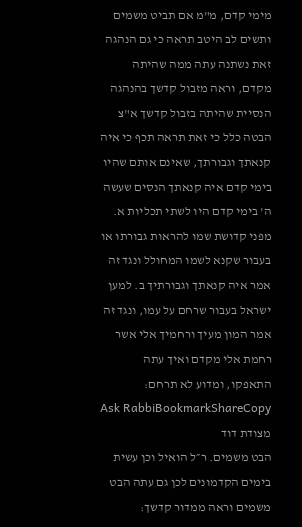מימי קדם, מ"מ אם תביט משמים ותשים לב היטב תראה כי גם הנהגה זאת נשתנה עתה ממה שהיתה מקדם, וראה מזבול קדשך בהנהגה הנסיית שהיתה בזבול קדשך א"צ הבטה כלל כי זאת תראה תכף כי איה קנאתך וגבורתך, שאינם אותם שהיו בימי קדם איה קנאתך הנסים שעשה ה' בימי קדם היו לשתי תכליות א. מפני קדושת שמו להראות גבורתו או בעבור שקנא לשמו המחולל ונגד זה אמר איה קנאתך וגבורתיך ב. למען ישראל בעבור שרחם על עמו, ונגד זה אמר המון מעיך ורחמיך אלי אשר רחמת אלי מקדם ואיך עתה התאפקו, ומדוע לא תרחם:
Ask RabbiBookmarkShareCopy
מצודת דוד
הבט משמים. ר״ל הואיל וכן עשית בימים הקדמונים לכן גם עתה הבט משמים וראה ממדור קדשך: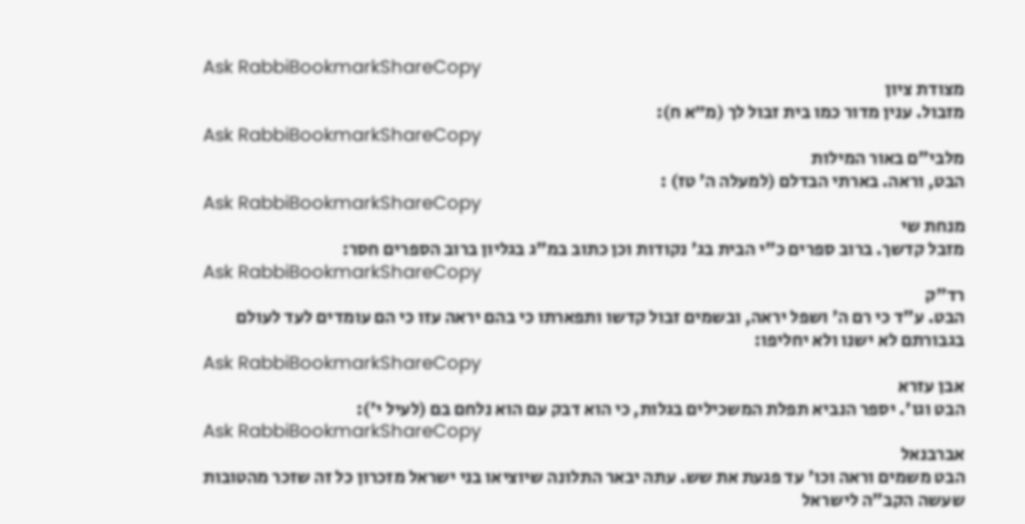Ask RabbiBookmarkShareCopy
מצודת ציון
מזבול. ענין מדור כמו בית זבול לך (מ״א ח):
Ask RabbiBookmarkShareCopy
מלבי"ם באור המילות
הבט, וראה. בארתי הבדלם (למעלה ה' טז) :
Ask RabbiBookmarkShareCopy
מנחת שי
מזבל קדשך. ברוב ספרים כ"י הבית בג' נקודות וכן כתוב במ"ג בגליון ברוב הספרים חסר:
Ask RabbiBookmarkShareCopy
רד"ק
הבט. ע"ד כי רם ה' ושפל יראה, ובשמים זבול קדשו ותפארתו כי בהם יראה עזו כי הם עומדים לעד לעולם בגבורתם לא ישנו ולא יחליפו:
Ask RabbiBookmarkShareCopy
אבן עזרא
הבט וגו'. יספר הנביא תפלת המשכילים בגלות, כי הוא דבק עם הוא נלחם בם (לעיל י'):
Ask RabbiBookmarkShareCopy
אברבנאל
הבט משמים וראה וכו' עד פגעת את שש. עתה יבאר התלונה שיוציאו בני ישראל מזכרון כל זה שזכר מהטובות שעשה הקב"ה לישראל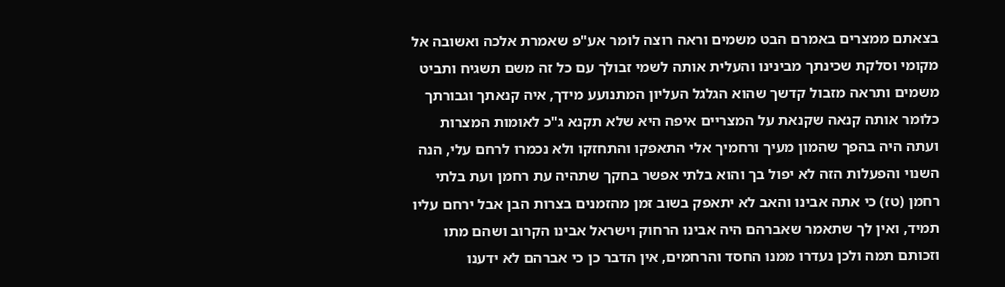בצאתם ממצרים באמרם הבט משמים וראה רוצה לומר אע"פ שאמרת אלכה ואשובה אל מקומי וסלקת שכינתך מבינינו והעלית אותה לשמי זבולך עם כל זה משם תשגיח ותביט משמים ותראה מזבול קדשך שהוא הגלגל העליון המתנועע מידך, איה קנאתך וגבורתך כלומר אותה קנאה שקנאת על המצריים איפה היא שלא תקנא ג"כ לאומות המצרות ועתה היה בהפך שהמון מעיך ורחמיך אלי התאפקו והתחזקו ולא נכמרו לרחם עלי, הנה השנוי והפעלות הזה לא יפול בך והוא בלתי אפשר בחקך שתהיה עת רחמן ועת בלתי רחמן (טז) כי אתה אבינו והאב לא יתאפק בשוב זמן מהזמנים בצרות הבן אבל ירחם עליו תמיד, ואין לך שתאמר שאברהם היה אבינו הרחוק וישראל אבינו הקרוב ושהם מתו וזכותם תמה ולכן נעדרו ממנו החסד והרחמים, אין הדבר כן כי אברהם לא ידענו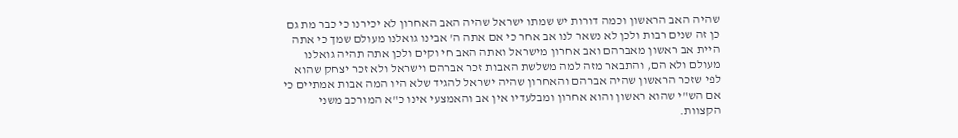שהיה האב הראשון וכמה דורות יש שמתו ישראל שהיה האב האחרון לא יכירנו כי כבר מת גם כן זה שנים רבות ולכן לא נשאר לנו אב אחר כי אם אתה ה' אבינו גואלנו מעולם שמך כי אתה היית אב ראשון מאברהם ואב אחרון מישראל ואתה האב חי וקים ולכן אתה תהיה גואלנו מעולם ולא הם, והתבאר מזה למה משלשת האבות זכר אברהם וישראל ולא זכר יצחק שהוא לפי שזכר הראשון שהיה אברהם והאחרון שהיה ישראל להגיד שלא היו המה אבות אמתיים כי אם הש"י שהוא ראשון והוא אחרון ומבלעדיו אין אב והאמצעי אינו כ"א המורכב משני הקצוות.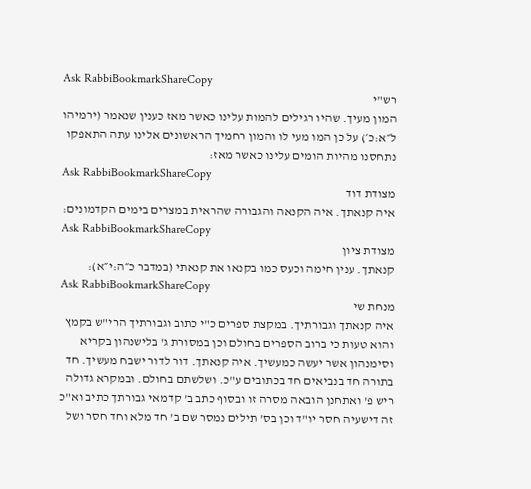Ask RabbiBookmarkShareCopy
רש"י
המון מעיך. שהיו רגילים להמות עלינו כאשר מאז כענין שנאמר (ירמיהו ל״א:כ׳) על כן המו מעי לו והמון רחמיך הראשונים אלינו עתה התאפקו נתחסנו מהיות הומים עלינו כאשר מאז:
Ask RabbiBookmarkShareCopy
מצודת דוד
איה קנאתך. איה הקנאה והגבורה שהראית במצרים בימים הקדמונים:
Ask RabbiBookmarkShareCopy
מצודת ציון
קנאתך. ענין חימה וכעס כמו בקנאו את קנאתי (במדבר כ״ה:י״א):
Ask RabbiBookmarkShareCopy
מנחת שי
איה קנאתך וגבורתיך. במקצת ספרים כ"י כתוב וגבורתיך הרי"ש בקמץ והוא טעות כי ברוב הספרים בחולם וכן במסורת ג' בלישנהון בקריא וסימנהון אשר יעשה כמעשיך. איה קנאתך. דור לדור ישבח מעשיך. חד בתורה חד בנביאים חד בכתובים ע"כ. ושלשתם בחולם. ובמקרא גדולה ריש פ' ואתחנן הובאה מסרה זו ובסוף כתב ב' קדמאי גבורתך כתיב וא"כ זה דישעיה חסר יו"ד וכן בס' תילים נמסר שם ב' חד מלא וחד חסר ושל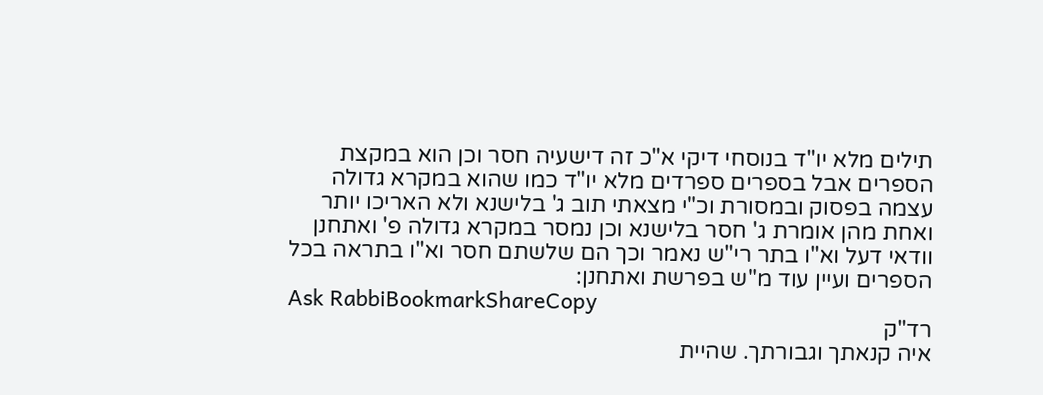תילים מלא יו"ד בנוסחי דיקי א"כ זה דישעיה חסר וכן הוא במקצת הספרים אבל בספרים ספרדים מלא יו"ד כמו שהוא במקרא גדולה עצמה בפסוק ובמסורת וכ"י מצאתי תוב ג' בלישנא ולא האריכו יותר ואחת מהן אומרת ג' חסר בלישנא וכן נמסר במקרא גדולה פ' ואתחנן וודאי דעל וא"ו בתר רי"ש נאמר וכך הם שלשתם חסר וא"ו בתראה בכל הספרים ועיין עוד מ"ש בפרשת ואתחנן:
Ask RabbiBookmarkShareCopy
רד"ק
איה קנאתך וגבורתך. שהיית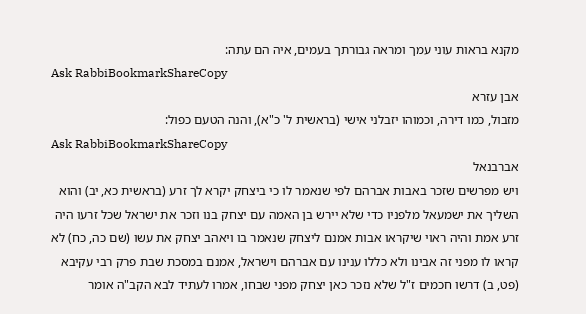מקנא בראות עוני עמך ומראה גבורתך בעמים, איה הם עתה:
Ask RabbiBookmarkShareCopy
אבן עזרא
מזבול, כמו דירה, וכמוהו יזבלני אישי (בראשית ל' כ"א), והנה הטעם כפול:
Ask RabbiBookmarkShareCopy
אברבנאל
ויש מפרשים שזכר באבות אברהם לפי שנאמר לו כי ביצחק יקרא לך זרע (בראשית כא, יב) והוא השליך את ישמעאל מלפניו כדי שלא יירש בן האמה עם יצחק בנו וזכר את ישראל שכל זרעו היה זרע אמת והיה ראוי שיקראו אבות אמנם ליצחק שנאמר בו ויאהב יצחק את עשו (שם כה, כח) לא קראו לו מפני זה אבינו ולא כללו ענינו עם אברהם וישראל, אמנם במסכת שבת פרק רבי עקיבא (פט, ב) דרשו חכמים ז"ל שלא נזכר כאן יצחק מפני שבחו, אמרו לעתיד לבא הקב"ה אומר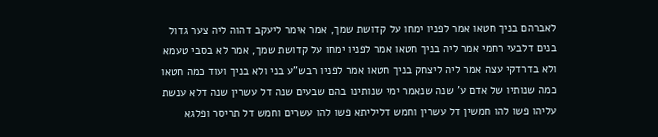לאברהם בניך חטאו אמר לפניו ימחו על קדושת שמך, אמר אימר ליעקב דהוה ליה צער גדול בנים דלבעי רחמי אמר ליה בניך חטאו אמר לפניו ימחו על קדושת שמך, אמר לא בסבי טעמא ולא בדרדקי עצה אמר ליה ליצחק בניך חטאו אמר לפניו רבש"ע בני ולא בניך ועוד כמה חטאו כמה שנותיו של אדם ע' שנה שנאמר ימי שנותינו בהם שבעים שנה דל עשרין שנה דלא ענשת עליהו פשו להו חמשין דל עשרין וחמש דליליתא פשו להו עשרים וחמש דל תריסר ופלגא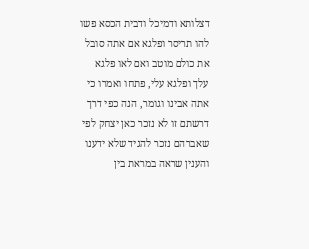דצלותא ודמיכל ודבית הכסא פשו להו תריסר ופלגא אם אתה סובל את כולם מוטב ואם לאו פלגא עלך ופלגא עלי, פתחו ואמרו כי אתה אבינו וגומר, הנה כפי דרך דרשתם זו לא נזכר כאן יצחק לפי שאברהם נזכר להגיד שלא ידענו והענין שראה במראת בין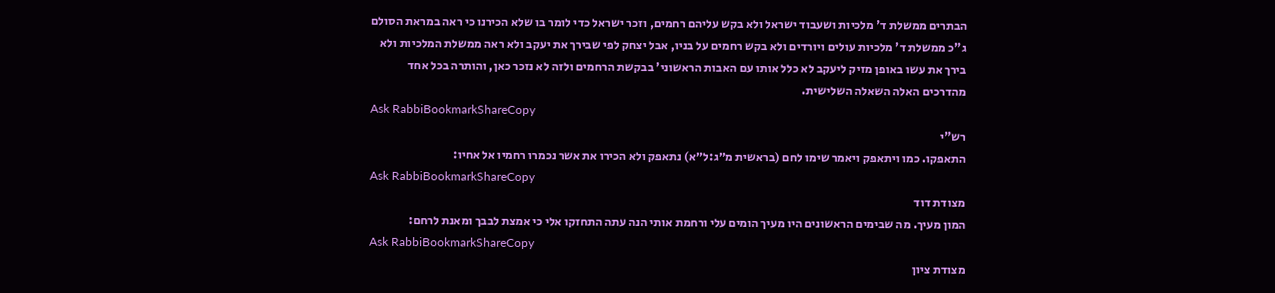הבתרים ממשלת ד' מלכיות ושעבוד ישראל ולא בקש עליהם רחמים, וזכר ישראל כדי לומר בו שלא הכירנו כי ראה במראת הסולם ג"כ ממשלת ד' מלכיות עולים ויורדים ולא בקש רחמים על בניו, אבל יצחק לפי שבירך את יעקב ולא ראה ממשלת המלכיות ולא בירך את עשו באופן מזיק ליעקב לא כלל אותו עם האבות הראשוני' בבקשת הרחמים ולזה לא נזכר כאן, והותרה בכל אחד מהדרכים האלה השאלה השלישית.
Ask RabbiBookmarkShareCopy
רש"י
התאפקו. כמו ויתאפק ויאמר שימו לחם (בראשית מ״ג:ל״א) נתאפק ולא הכירו את אשר נכמרו רחמיו אל אחיו:
Ask RabbiBookmarkShareCopy
מצודת דוד
המון מעיך. מה שבימים הראשונים היו מעיך הומים עלי ורחמת אותי הנה עתה התחזקו אלי כי אמצת לבבך ומאנת לרחם:
Ask RabbiBookmarkShareCopy
מצודת ציון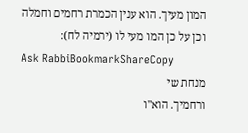המון מעיך. הוא ענין הכמרת רחמים וחמלה וכן על כן המו מעי לו (ירמיה לח):
Ask RabbiBookmarkShareCopy
מנחת שי
ורחמיך. הוא"ו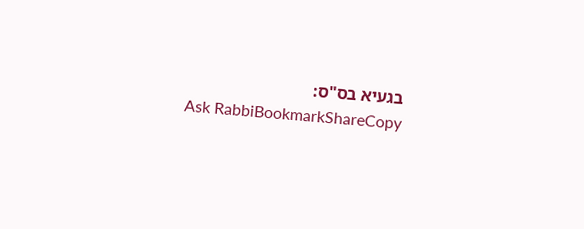בגעיא בס"ס:
Ask RabbiBookmarkShareCopy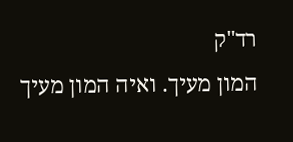רד"ק
המון מעיך. ואיה המון מעיך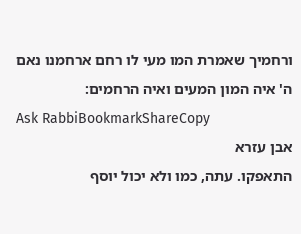ורחמיך שאמרת המו מעי לו רחם ארחמנו נאם ה' איה המון המעים ואיה הרחמים:
Ask RabbiBookmarkShareCopy
אבן עזרא
התאפקו. עתה, כמו ולא יכול יוסף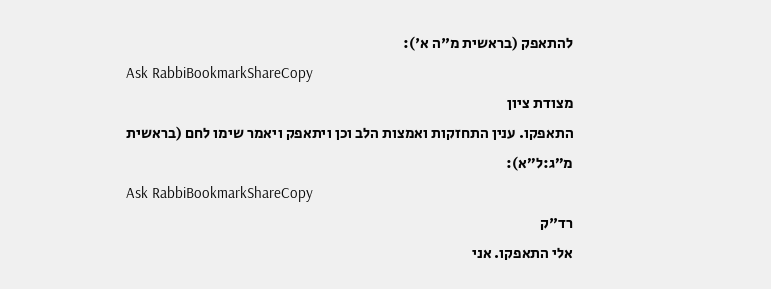להתאפק (בראשית מ"ה א'):
Ask RabbiBookmarkShareCopy
מצודת ציון
התאפקו. ענין התחזקות ואמצות הלב וכן ויתאפק ויאמר שימו לחם (בראשית מ״ג:ל״א):
Ask RabbiBookmarkShareCopy
רד"ק
אלי התאפקו. אני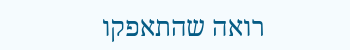רואה שהתאפקו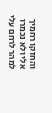והחזקו רחמיך אלי ולא נכמרו למהר לרחם עלי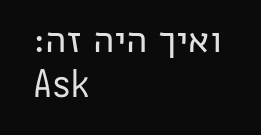ואיך היה זה:
Ask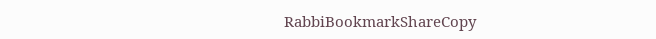RabbiBookmarkShareCopy